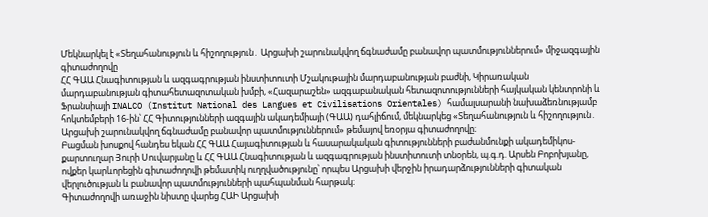Մեկնարկել է «Տեղահանություն և հիշողություն․ Արցախի շարունակվող ճգնաժամը բանավոր պատմություններում» միջազգային գիտաժողովը
ՀՀ ԳԱԱ Հնագիտության և ազգագրության ինստիտուտի Մշակութային մարդաբանության բաժնի, Կիրառական մարդաբանության գիտահետազոտական խմբի, «Հազարաշեն» ազգաբանական հետազոտությունների հայկական կենտրոնի և Ֆրանսիայի INALCO (Institut National des Langues et Civilisations Orientales) համալսարանի նախաձեռնությամբ հոկտեմբերի 16-ին՝ ՀՀ Գիտությունների ազգային ակադեմիայի (ԳԱԱ) դահլիճում, մեկնարկեց «Տեղահանություն և հիշողություն․ Արցախի շարունակվող ճգնաժամը բանավոր պատմություններում» թեմայով եռօրյա գիտաժողովը։
Բացման խոսքով հանդես եկան ՀՀ ԳԱԱ Հայագիտության և հասարակական գիտությունների բաժանմունքի ակադեմիկոս-քարտուղար Յուրի Սուվարյանը և ՀՀ ԳԱԱ Հնագիտության և ազգագրության ինստիտուտի տնօրեն, պ.գ.դ. Արսեն Բոբոխյանը, ովքեր կարևորեցին գիտաժողովի թեմատիկ ուղղվածությունը՝ որպես Արցախի վերջին իրադարձությունների գիտական վերլուծության և բանավոր պատմությունների պահպանման հարթակ։
Գիտաժողովի առաջին նիստը վարեց ՀԱԻ Արցախի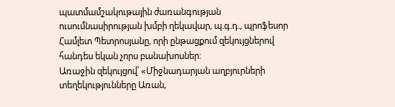պատմամշակութային ժառանգության ուսումնասիրության խմբի ղեկավար, պ.գ.դ., պրոֆեսոր Համլետ Պետրոսյանը, որի ընթացքում զեկույցներով հանդես եկան չորս բանախոսներ:
Առաջին զեկույցով՝ «Միջնադարյան աղբյուրների տեղեկությունները Առան,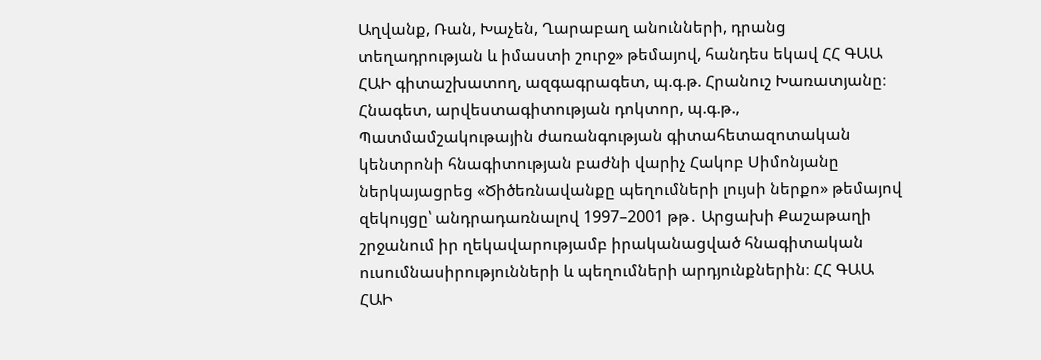Աղվանք, Ռան, Խաչեն, Ղարաբաղ անունների, դրանց տեղադրության և իմաստի շուրջ» թեմայով, հանդես եկավ ՀՀ ԳԱԱ ՀԱԻ գիտաշխատող, ազգագրագետ, պ.գ.թ. Հրանուշ Խառատյանը։
Հնագետ, արվեստագիտության դոկտոր, պ.գ.թ., Պատմամշակութային ժառանգության գիտահետազոտական կենտրոնի հնագիտության բաժնի վարիչ Հակոբ Սիմոնյանը ներկայացրեց «Ծիծեռնավանքը պեղումների լույսի ներքո» թեմայով զեկույցը՝ անդրադառնալով 1997–2001 թթ․ Արցախի Քաշաթաղի շրջանում իր ղեկավարությամբ իրականացված հնագիտական ուսումնասիրությունների և պեղումների արդյունքներին։ ՀՀ ԳԱԱ ՀԱԻ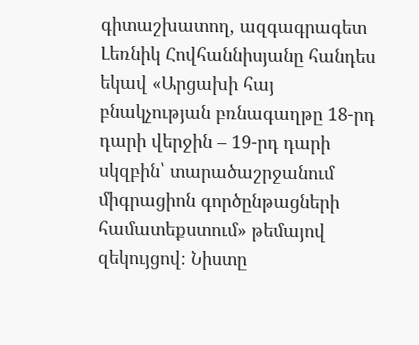գիտաշխատող, ազգագրագետ Լեռնիկ Հովհաննիսյանը հանդես եկավ «Արցախի հայ բնակչության բռնագաղթը 18-րդ դարի վերջին – 19-րդ դարի սկզբին՝ տարածաշրջանում միգրացիոն գործընթացների համատեքստում» թեմայով զեկույցով։ Նիստը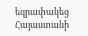եզրափակեց Հայաստանի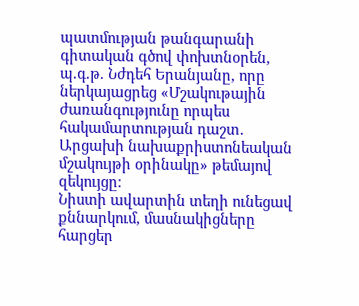պատմության թանգարանի գիտական գծով փոխտնօրեն, պ.գ.թ. Նժդեհ Երանյանը, որը ներկայացրեց «Մշակութային ժառանգությունը որպես հակամարտության դաշտ․ Արցախի նախաքրիստոնեական մշակույթի օրինակը» թեմայով զեկույցը։
Նիստի ավարտին տեղի ունեցավ քննարկում, մասնակիցները հարցեր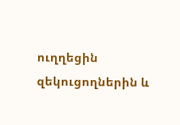ուղղեցին զեկուցողներին և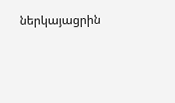ներկայացրին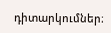դիտարկումներ։